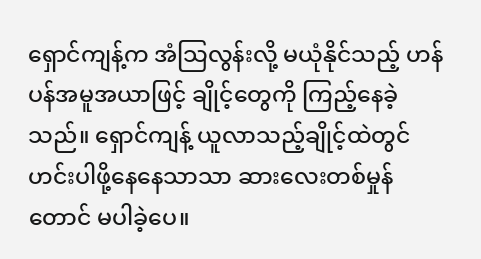ရှောင်ကျန့်က အံသြလွန်းလို့ မယုံနိုင်သည့် ဟန်ပန်အမူအယာဖြင့် ချိုင့်တွေကို ကြည့်နေခဲ့သည်။ ရှောင်ကျန့် ယူလာသည့်ချိုင့်ထဲတွင် ဟင်းပါဖို့နေနေသာသာ ဆားလေးတစ်မှုန်တောင် မပါခဲ့ပေ။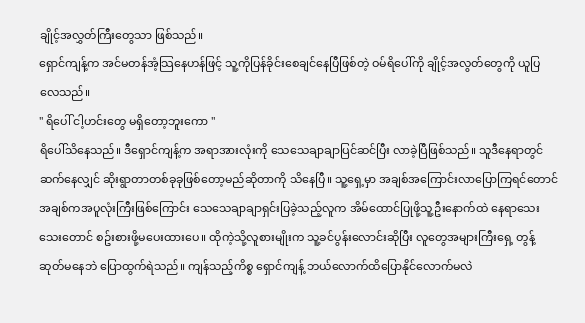ချိုင့်အလွှတ်ကြီးတွေသာ ဖြစ်သည်။
ရှောင်ကျန့်က အင်မတန်အံ့သြနေဟန်ဖြင့် သူ့ကိုပြန်ခိုင်းစေချင်နေပြီဖြစ်တဲ့ ဝမ်ရိပေါ်ကို ချိုင့်အလွတ်တွေကို ယူပြလေသည်။
" ရိပေါ် ငါ့ဟင်းတွေ မရှိတော့ဘူးကော "
ရိပေါ်သိနေသည်။ ဒီရှောင်ကျန့်က အရာအားလုံးကို သေသေချာချာပြင်ဆင်ပြီး လာခဲ့ပြီဖြစ်သည်။ သူဒီနေရာတွင် ဆက်နေလျှင် ဆိုးရွာတာတစ်ခုခုဖြစ်တော့မည်ဆိုတာကို သိနေပြီ။ သူ့ရှေ့မှာ အချစ်အကြောင်းလာပြောကြရင်တောင် အချစ်ကအပူလုံးကြီးဖြစ်ကြောင်း သေသေချာချာရှင်းပြခဲ့သည့်လူက အိမ်ထောင်ပြုဖို့သူ့ဦးနောက်ထဲ နေရာသေးသေးတောင် စဥ်းစားဖို့မပေးထားပေ။ ထိုကဲ့သို့လူစားမျိုးက သူ့ခင်ပွန်းလောင်းဆိုပြီး လူတွေအများကြီးရှေ့ တွန့်ဆုတ်မနေဘဲ ပြောထွက်ရဲသည်။ ကျန်သည့်ကိစ္စ ရှောင်ကျန့် ဘယ်လောက်ထိပြောနိုင်လောက်မလဲ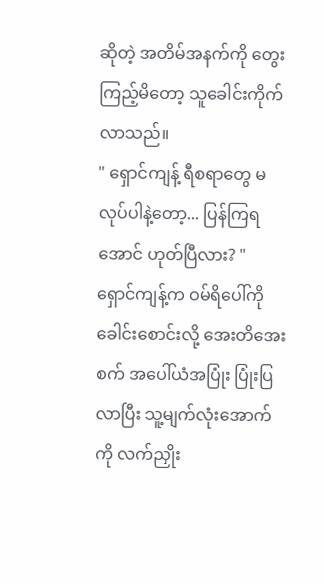ဆိုတဲ့ အတိမ်အနက်ကို တွေးကြည့်မိတော့ သူခေါင်းကိုက်လာသည်။
" ရှောင်ကျန့် ရီစရာတွေ မလုပ်ပါနဲ့တော့... ပြန်ကြရအောင် ဟုတ်ပြီလား? "
ရှောင်ကျန့်က ဝမ်ရိပေါ်ကို ခေါင်းစောင်းလို့ အေးတိအေးစက် အပေါ်ယံအပြုံး ပြုံးပြလာပြီး သူ့မျက်လုံးအောက်ကို လက်ညှိုး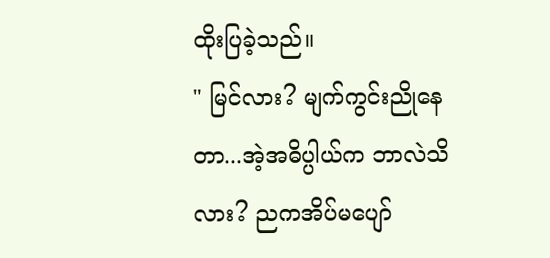ထိုးပြခဲ့သည်။
" မြင်လား? မျက်ကွင်းညိုနေတာ...အဲ့အဓိပ္ပါယ်က ဘာလဲသိလား? ညကအိပ်မပျော်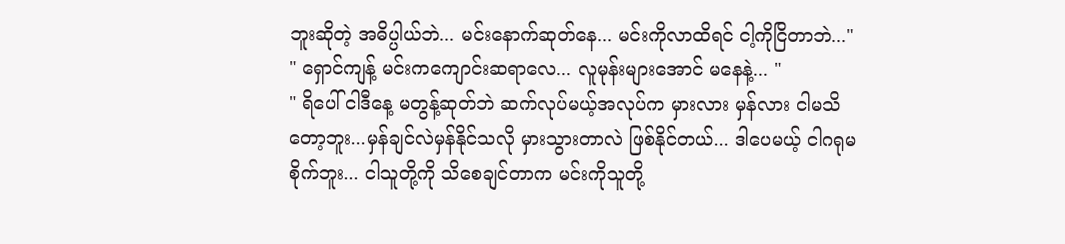ဘူးဆိုတဲ့ အဓိပ္ပါယ်ဘဲ... မင်းနောက်ဆုတ်နေ... မင်းကိုလာထိရင် ငါ့ကိုငြိတာဘဲ..."
" ရှောင်ကျန့် မင်းကကျောင်းဆရာလေ... လူမုန်းများအောင် မနေနဲ့... "
" ရိပေါ် ငါဒီနေ့ မတွန့်ဆုတ်ဘဲ ဆက်လုပ်မယ့်အလုပ်က မှားလား မှန်လား ငါမသိတော့ဘူး...မှန်ချင်လဲမှန်နိုင်သလို မှားသွားတာလဲ ဖြစ်နိုင်တယ်... ဒါပေမယ့် ငါဂရုမစိုက်ဘူး... ငါသူတို့ကို သိစေချင်တာက မင်းကိုသူတို့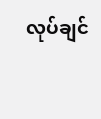လုပ်ချင်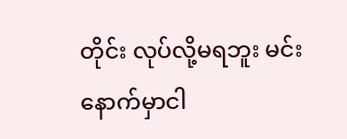တိုင်း လုပ်လို့မရဘူး မင်းနောက်မှာငါ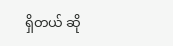ရှိတယ် ဆို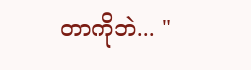တာကိုဘဲ... "